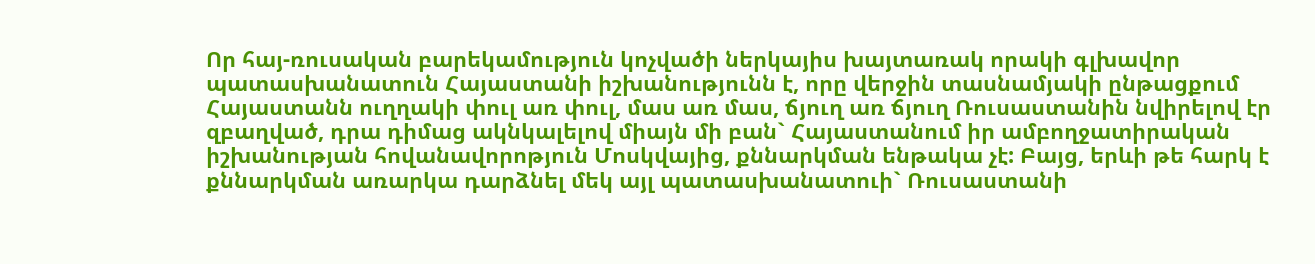Որ հայ-ռուսական բարեկամություն կոչվածի ներկայիս խայտառակ որակի գլխավոր պատասխանատուն Հայաստանի իշխանությունն է, որը վերջին տասնամյակի ընթացքում Հայաստանն ուղղակի փուլ առ փուլ, մաս առ մաս, ճյուղ առ ճյուղ Ռուսաստանին նվիրելով էր զբաղված, դրա դիմաց ակնկալելով միայն մի բան` Հայաստանում իր ամբողջատիրական իշխանության հովանավորոթյուն Մոսկվայից, քննարկման ենթակա չէ: Բայց, երևի թե հարկ է քննարկման առարկա դարձնել մեկ այլ պատասխանատուի` Ռուսաստանի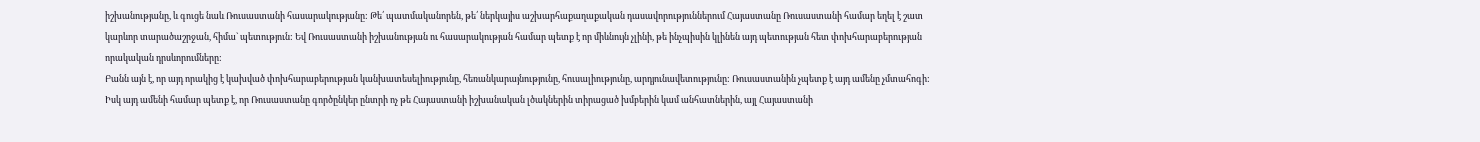իշխանությանը, և գուցե նաև Ռուսաստանի հասարակությանը: Թե՛ պատմականորեն, թե՛ ներկայիս աշխարհաքաղաքական դասավորություններում Հայաստանը Ռուսաստանի համար եղել է շատ կարևոր տարածաշրջան, հիմա` պետություն: Եվ Ռուսաստանի իշխանության ու հասարակության համար պետք է որ միևնույն չլինի, թե ինչպիսին կլինեն այդ պետության հետ փոխհարաբերության որակական դրսևորումները:
Բանն այն է, որ այդ որակից է կախված փոխհարաբերության կանխատեսելիությունը, հեռանկարայնությունը, հուսալիությունը, արդյունավետությունը: Ռուսաստանին չպետք է այդ ամենը չմտահոգի: Իսկ այդ ամենի համար պետք է, որ Ռուսաստանը գործընկեր ընտրի ոչ թե Հայաստանի իշխանական լծակներին տիրացած խմբերին կամ անհատներին, այլ Հայաստանի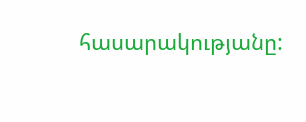հասարակությանը: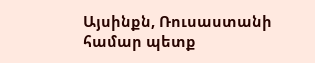Այսինքն, Ռուսաստանի համար պետք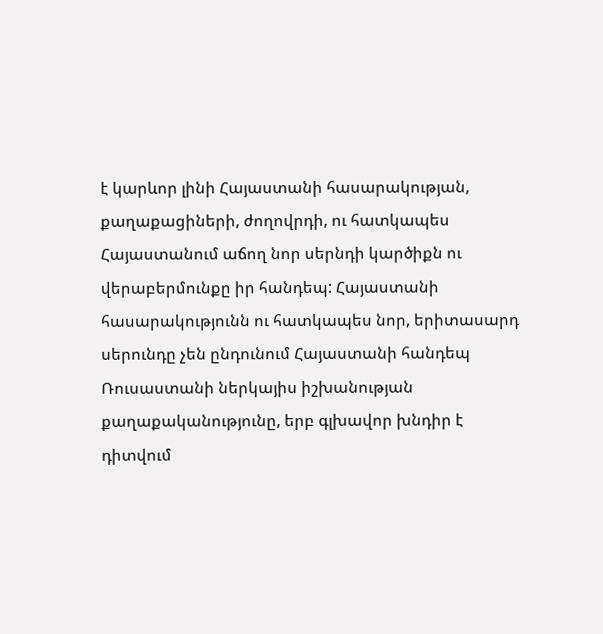է կարևոր լինի Հայաստանի հասարակության, քաղաքացիների, ժողովրդի, ու հատկապես Հայաստանում աճող նոր սերնդի կարծիքն ու վերաբերմունքը իր հանդեպ: Հայաստանի հասարակությունն ու հատկապես նոր, երիտասարդ սերունդը չեն ընդունում Հայաստանի հանդեպ Ռուսաստանի ներկայիս իշխանության քաղաքականությունը, երբ գլխավոր խնդիր է դիտվում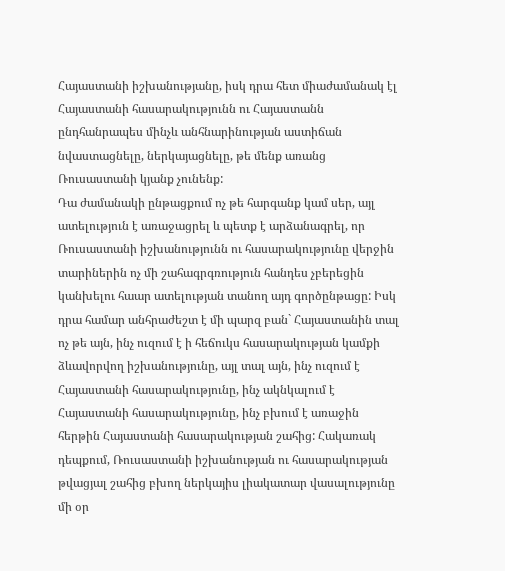Հայաստանի իշխանությանը, իսկ դրա հետ միաժամանակ էլ Հայաստանի հասարակությունն ու Հայաստանն ընդհանրապես մինչև անհնարինության աստիճան նվաստացնելը, ներկայացնելը, թե մենք առանց Ռուսաստանի կյանք չունենք:
Դա ժամանակի ընթացքում ոչ թե հարգանք կամ սեր, այլ ատելություն է առաջացրել և պետք է արձանագրել, որ Ռուսաստանի իշխանությունն ու հասարակությունը վերջին տարիներին ոչ մի շահագրգռություն հանդես չբերեցին կանխելու հաար ատելության տանող այդ գործընթացը: Իսկ դրա համար անհրաժեշտ է մի պարզ բան` Հայաստանին տալ ոչ թե այն, ինչ ուզում է ի հեճուկս հասարակության կամքի ձևավորվող իշխանությունը, այլ տալ այն, ինչ ուզում է Հայաստանի հասարակությունը, ինչ ակնկալում է Հայաստանի հասարակությունը, ինչ բխում է առաջին հերթին Հայաստանի հասարակության շահից: Հակառակ դեպքում, Ռուսաստանի իշխանության ու հասարակության թվացյալ շահից բխող ներկայիս լիակատար վասալությունը մի օր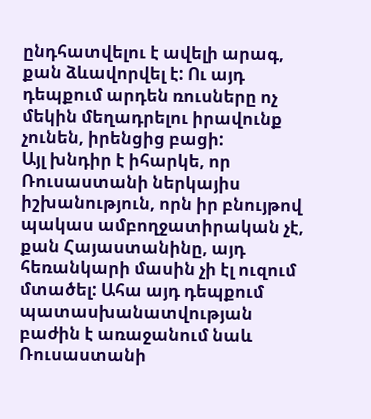ընդհատվելու է ավելի արագ, քան ձևավորվել է: Ու այդ դեպքում արդեն ռուսները ոչ մեկին մեղադրելու իրավունք չունեն, իրենցից բացի:
Այլ խնդիր է իհարկե, որ Ռուսաստանի ներկայիս իշխանություն, որն իր բնույթով պակաս ամբողջատիրական չէ, քան Հայաստանինը, այդ հեռանկարի մասին չի էլ ուզում մտածել: Ահա այդ դեպքում պատասխանատվության բաժին է առաջանում նաև Ռուսաստանի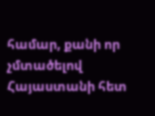համար, քանի որ չմտածելով Հայաստանի հետ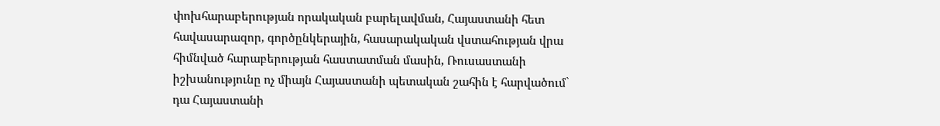փոխհարաբերության որակական բարելավման, Հայաստանի հետ հավասարազոր, գործընկերային, հասարակական վստահության վրա հիմնված հարաբերության հաստատման մասին, Ռուսաստանի իշխանությունը ոչ միայն Հայաստանի պետական շահին է հարվածում` դա Հայաստանի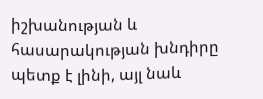իշխանության և հասարակության խնդիրը պետք է լինի, այլ նաև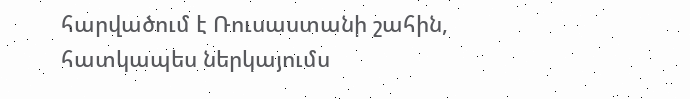հարվածում է Ռուսաստանի շահին, հատկապես ներկայումս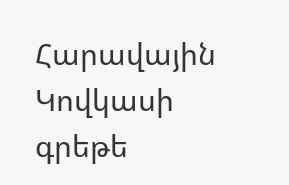Հարավային Կովկասի գրեթե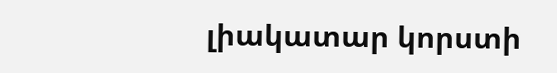լիակատար կորստի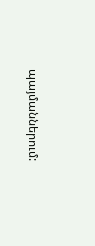պայմաններում: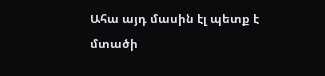Ահա այդ մասին էլ պետք է մտածի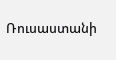Ռուսաստանի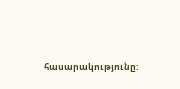հասարակությունը: